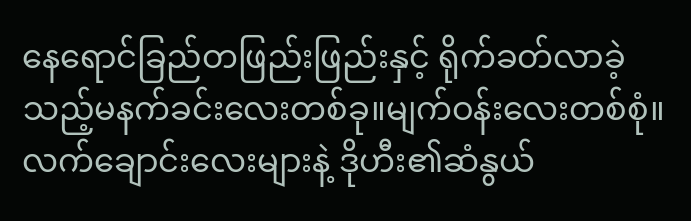နေရောင်ခြည်တဖြည်းဖြည်းနှင့် ရိုက်ခတ်လာခဲ့သည့်မနက်ခင်းလေးတစ်ခု။မျက်ဝန်းလေးတစ်စုံ။လက်ချောင်းလေးများနဲ့ ဒိုဟီး၏ဆံနွယ်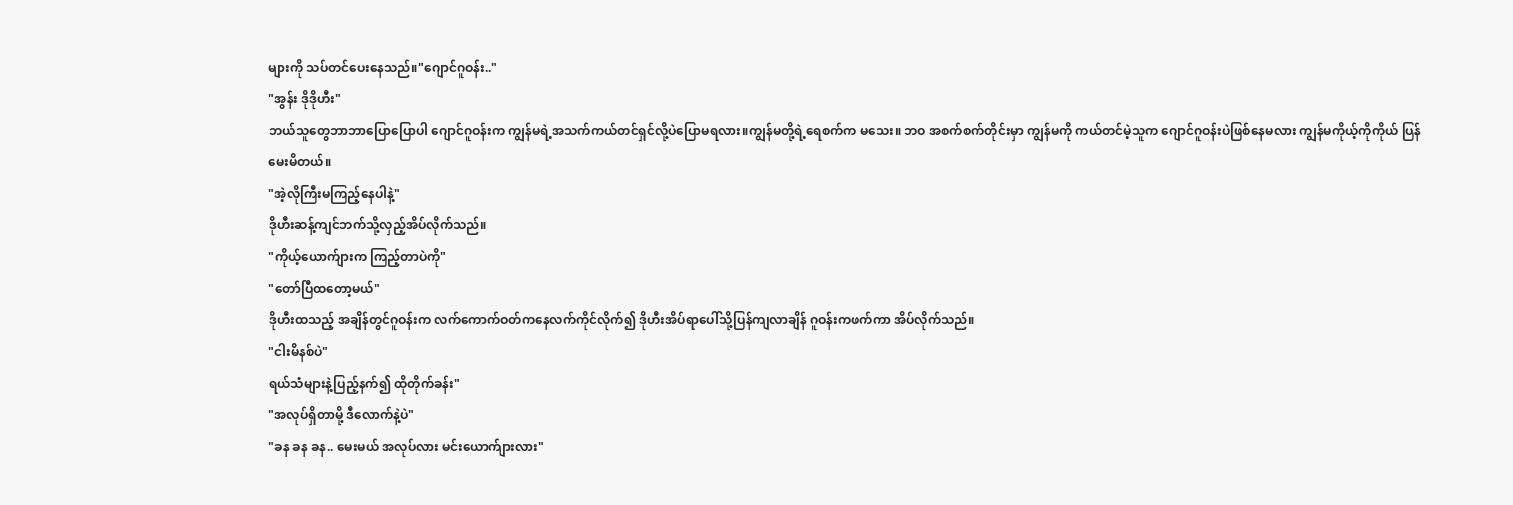များကို သပ်တင်ပေးနေသည်။"ဂျောင်ဂူဝန်း.."
"အွန်း ဒိုဒိုဟီး"
ဘယ်သူတွေဘာဘာပြောပြောပါ ဂျောင်ဂူဝန်းက ကျွန်မရဲ့အသက်ကယ်တင်ရှင်လို့ပဲပြောမရလား။ကျွန်မတို့ရဲ့ရေစက်က မသေး။ ဘဝ အစက်စက်တိုင်းမှာ ကျွန်မကို ကယ်တင်မဲ့သူက ဂျောင်ဂူဝန်းပဲဖြစ်နေမလား ကျွန်မကိုယ့်ကိုကိုယ် ပြန်မေးမိတယ်။
"အဲ့လိုကြီးမကြည့်နေပါနဲ့"
ဒိုဟီးဆန့်ကျင်ဘက်သို့လှည့်အိပ်လိုက်သည်။
"ကိုယ့်ယောက်ျားက ကြည့်တာပဲကို"
"တော်ပြီထတော့မယ်"
ဒိုဟီးထသည့် အချိန်တွင်ဂူဝန်းက လက်ကောက်ဝတ်ကနေလက်ကိုင်လိုက်၍ ဒိုဟီးအိပ်ရာပေါ်သို့ပြန်ကျလာချိန် ဂူဝန်းကဖက်ကာ အိပ်လိုက်သည်။
"ငါးမိနစ်ပဲ"
ရယ်သံများနဲ့ပြည့်နက်၍ ထိုတိုက်ခန်း"
"အလုပ်ရှိတာမို့ ဒီလောက်နဲ့ပဲ"
"ခန ခန ခန.. မေးမယ် အလုပ်လား မင်းယောက်ျားလား"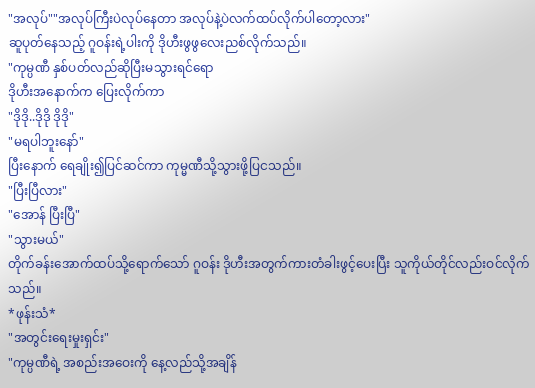"အလုပ်""အလုပ်ကြီးပဲလုပ်နေတာ အလုပ်နဲ့ပဲလက်ထပ်လိုက်ပါတော့လား"
ဆူပုတ်နေသည့် ဂူဝန်းရဲ့ပါးကို ဒိုဟီးဖွဖွလေးညစ်လိုက်သည်။
"ကုမ္ပဏီ နှစ်ပတ်လည်ဆိုပြီးမသွားရင်ရော
ဒိုဟီးအနောက်က ပြေးလိုက်ကာ
"ဒိုဒို..ဒိုဒို ဒိုဒို"
"မရပါဘူးနော်"
ပြီးနောက် ရေချိုး၍ပြင်ဆင်ကာ ကုမ္မဏီသို့သွားဖို့ပြငသည်။
"ပြီးပြီလား"
"အောန် ပြီးပြီ"
"သွားမယ်"
တိုက်ခန်းအောက်ထပ်သို့ရောက်သော် ဂူဝန်း ဒိုဟီးအတွက်ကားတံခါးဖွင့်ပေးပြီး သူကိုယ်တိုင်လည်းဝင်လိုက်သည်။
*ဖုန်းသံ*
"အတွင်းရေးမှုးရှင်း"
"ကုမ္ပဏီရဲ့ အစည်းအဝေးကို နေ့လည်သို့အချိန်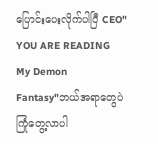ပြောင်းပေးလိုက်ပါပြီ CEO"
YOU ARE READING
My Demon
Fantasy"ဘယ်အရာတွေပဲကြုံတွေ့လာပါ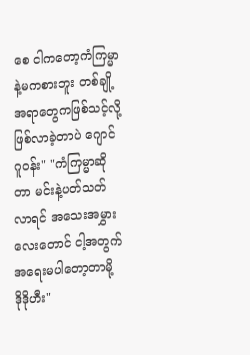စေ ငါကတော့ကံကြမ္မာနဲ့မကစားဘူး တစ်ချို့အရာတွေကဖြစ်သင့်လို့ဖြစ်လာခဲ့တာပဲ ဂျောင်ဂူဝန်း" "ကံကြမ္မာဆိုတာ မင်းနဲ့ပတ်သတ်လာရင် အသေးအမွှားလေးတောင် ငါ့အတွက်အရေးမပါတော့တာမို့ ဒိုဒိုဟီး"